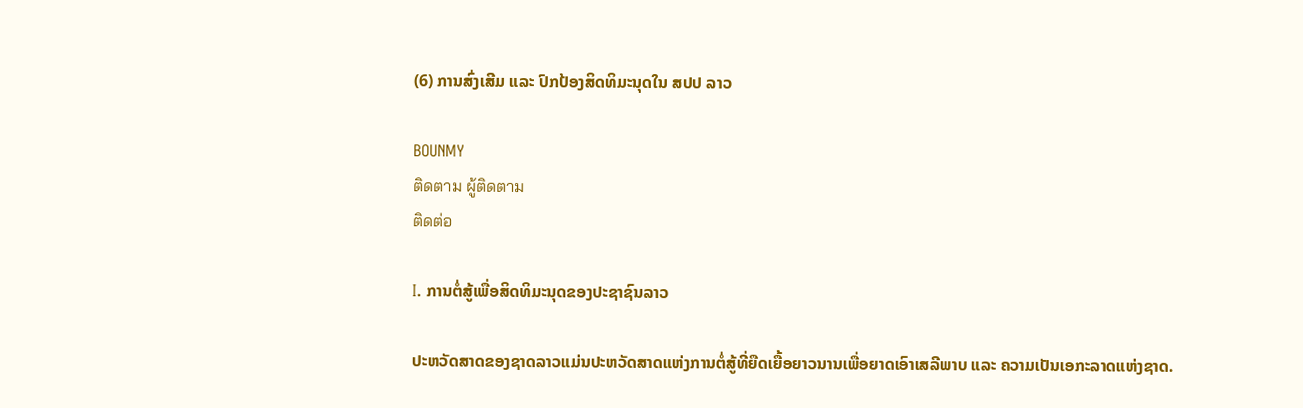(6) ການສົ່ງເສີມ ແລະ ປົກປ້ອງສິດທິມະນຸດໃນ ສປປ ລາວ

BOUNMY
ติดตาม ผู้ติดตาม
ติดต่อ

I. ການຕໍ່ສູ້ເພື່ອສິດທິມະນຸດຂອງປະຊາຊົນລາວ

ປະຫວັດສາດຂອງຊາດລາວແມ່ນປະຫວັດສາດແຫ່ງການຕໍ່ສູ້ທີ່ຍືດເຍື້ອຍາວນານເພື່ອຍາດເອົາເສລີພາບ ແລະ ຄວາມເປັນເອກະລາດແຫ່ງຊາດ.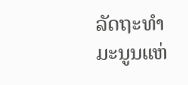ລັດຖະທຳມະນູນແຫ່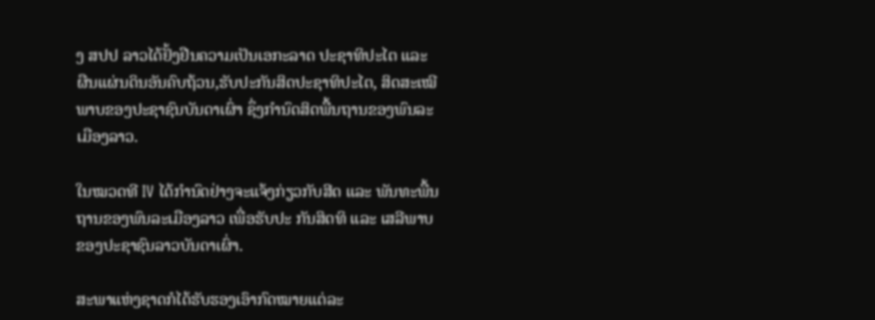ງ ສປປ ລາວໄດ້ຢັ້ງຢືນຄວາມເປັນເອກະລາດ ປະຊາທິປະໄຕ ແລະ ຜືນແຜ່ນດິນອັນຄົບຖ້ວນ,ຮັບປະກັນສິດປະຊາທິປະໄຕ, ສິດສະເໝີພາບຂອງປະຊາຊົນບັນດາເຜົ່າ ຊຶ່ງກຳນົດສິດພື້ນຖານຂອງພົນລະເມືອງລາວ.

ໃນໝວດທີ IV ໄດ້ກຳນົດຢ່າງຈະແຈ້ງກ່ຽວກັບສີດ ແລະ ພັນທະພື້ນຖານຂອງພົນລະເມືອງລາວ ເພື່ອຮັບປະ ກັນສິດທິ ແລະ ເສລີພາບຂອງປະຊາຊົນລາວບັນດາເຜົ່າ.

ສະພາແຫ່ງຊາດກໍໄດ້ຮັບຮອງເອົາກົດໝາຍແຕ່ລະ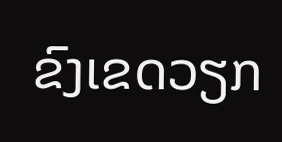ຂົງເຂດວຽກ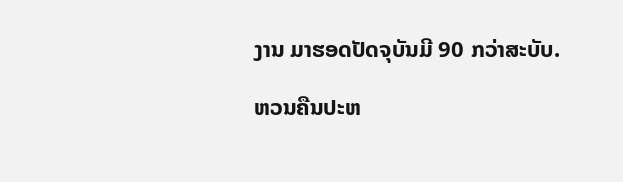ງານ ມາຮອດປັດຈຸບັນມີ 90 ກວ່າສະບັບ.

ຫວນຄືນປະຫ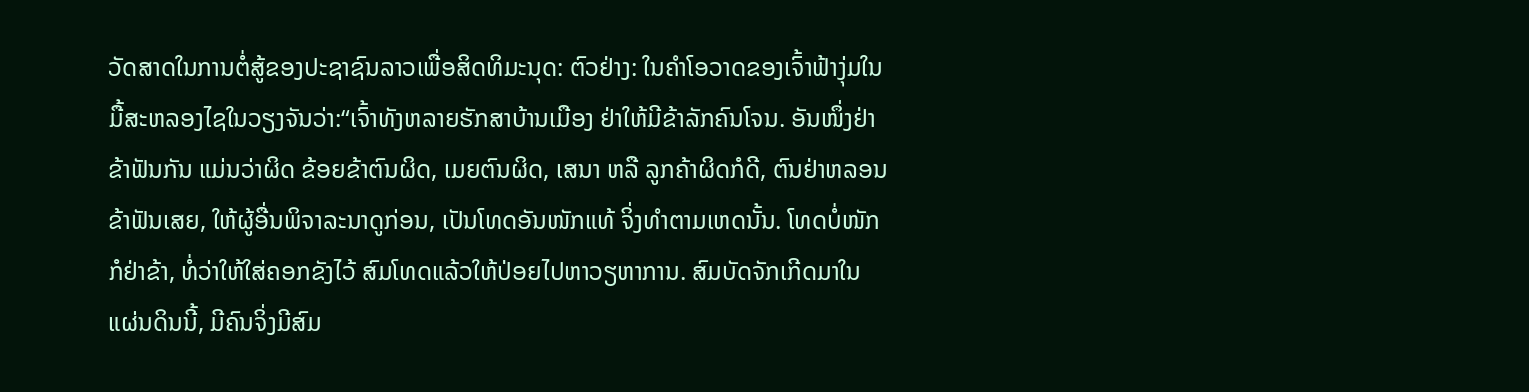ວັດສາດໃນການຕໍ່ສູ້ຂອງປະຊາຊົນລາວເພື່ອສິດທິມະນຸດ: ຕົວຢ່າງ: ໃນຄຳໂອວາດຂອງເຈົ້າຟ້າງຸ່ມໃນມື້ສະຫລອງໄຊໃນວຽງຈັນວ່າ:“ເຈົ້າທັງຫລາຍຮັກສາບ້ານເມືອງ ຢ່າໃຫ້ມີຂ້າລັກຄົນໂຈນ. ອັນໜຶ່ງຢ່າຂ້າຟັນກັນ ແມ່ນວ່າຜິດ ຂ້ອຍຂ້າຕົນຜິດ, ເມຍຕົນຜິດ, ເສນາ ຫລື ລູກຄ້າຜິດກໍດີ, ຕົນຢ່າຫລອນຂ້າຟັນເສຍ, ໃຫ້ຜູ້ອື່ນພິຈາລະນາດູກ່ອນ, ເປັນໂທດອັນໜັກແທ້ ຈິ່ງທຳຕາມເຫດນັ້ນ. ໂທດບໍ່ໜັກກໍຢ່າຂ້າ, ທໍ່ວ່າໃຫ້ໃສ່ຄອກຂັງໄວ້ ສົມໂທດແລ້ວໃຫ້ປ່ອຍໄປຫາວຽຫາການ. ສົມບັດຈັກເກີດມາໃນແຜ່ນດິນນີ້, ມີຄົນຈິ່ງມີສົມ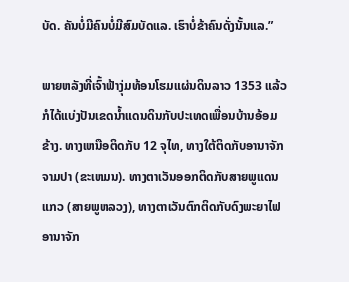ບັດ. ຄັນບໍ່ມີຄົນບໍ່ມີສົມບັດແລ. ເຮົາບໍ່ຂ້າຄົນດັ່ງນັ້ນແລ.”

ພາຍຫລັງທີ່ເຈົ້າຟ້າງຸ່ມທ້ອນໂຮມແຜ່ນດິນລາວ 1353 ແລ້ວ ກໍໄດ້ແບ່ງປັນເຂດນ້ຳແດນດິນກັບປະເທດເພື່ອນບ້ານອ້ອມຂ້າງ. ທາງເຫນືອຕິດກັບ 12 ຈຸໄທ, ທາງໃຕ້ຕິດກັບອານາຈັກຈາມປາ (ຂະເຫມນ). ທາງຕາເວັນອອກຕິດກັບສາຍພູແດນແກວ (ສາຍພູຫລວງ), ທາງຕາເວັນຕົກຕິດກັບດົງພະຍາໄຟ ອານາຈັກ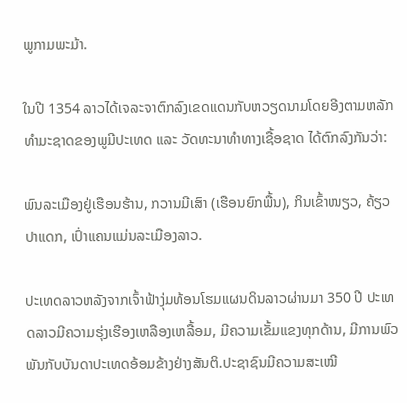ພູກາມພະມ້າ.

ໃນປີ 1354 ລາວໄດ້ເຈລະຈາຕົກລົງເຂດແດນກັບຫວຽດນາມໂດຍອີງຕາມຫລັກທຳມະຊາດຂອງພູມີປະເທດ ແລະ ວັດທະນາທຳທາງເຊື້ອຊາດ ໄດ້ຕົກລົງກັນວ່າ:

ພົນລະເມືອງຢູ່ເຮືອນຮ້ານ, ກວານມີເສົາ (ເຮືອນຍົກພື້ນ), ກິນເຂົ້າໜຽວ, ຄ້ຽວປາແດກ, ເປົ່າແຄນແມ່ນລະເມືອງລາວ.

ປະເທດລາວຫລັງຈາກເຈົ້າຟ້າງຸ່ມທ້ອນໂຮມແຜນດິນລາວຜ່ານມາ 350 ປີ ປະເທດລາວມີຄວາມຮຸ່ງເຮືອງເຫລືອງເຫລື້ອມ, ມີຄວາມເຂັ້ມແຂງທຸກດ້ານ, ມີການພົວພັນກັບບັນດາປະເທດອ້ອມຂ້າງຢ່າງສັນຕິ.ປະຊາຊົນມີຄວາມສະເໝີ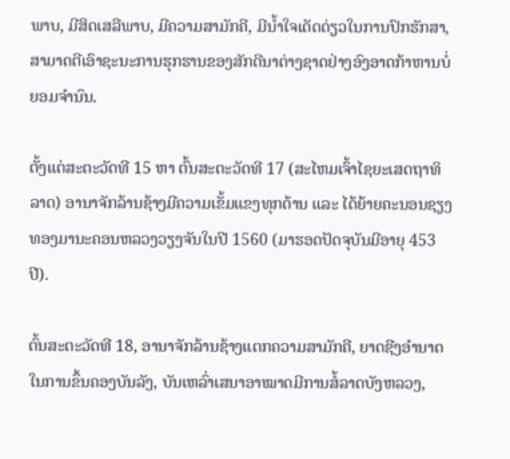ພາບ, ມີສິດເສລີພາບ, ມີຄວາມສາມັກຄີ, ມີນ້ຳໃຈເດັດດ່ຽວໃນການປົກຮັກສາ, ສາມາດຕີເອົາຊະນະການຮຸກຮານຂອງສັກດີນາຕ່າງຊາດຢ່າງອົງອາດກ້າຫານບໍ່ຍອມຈຳນົນ.

ຕັ້ງແຕ່ສະຕະວັດທີ 15 ຫາ ຕົ້ນສະຕະວັດທີ 17 (ສະໄຫມເຈົ້າໄຊຍະເສດຖາທິລາດ) ອານາຈັກລ້ານຊ້າງມີຄວາມເຂັ້ມແຂງທຸກດ້ານ ແລະ ໄດ້ຍ້າຍຄະນອນຊຽງທອງມານະຄອນຫລວງວຽງຈັນໃນປີ 1560 (ມາຮອດປັດຈຸບັນມີອາຍຸ 453ປີ).

ຕົ້ນສະຕະວັດທີ 18, ອານາຈັກລ້ານຊ້າງແຕກຄວາມສາມັກຄີ, ຍາດຊີງອຳນາດໃນການຂຶ້ນຄອງບັນລັງ, ບັນເຫລົ່າເສນາອາໝາດມີການສໍ້ລາດບັງຫລວງ,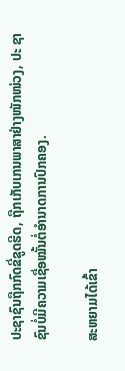ປະຊາຊົນຖືກກົດຂີ່ຂູດຮີດ, ຖືກເກັບເກນພາສາຢ່າງໜັກໜ່ວງ, ປະ ຊາຊົນບໍ່ມີຄວາມເຊື່ອໝັ້ນຕໍ່ອຳນາດການປົກຄອງ.

ສະຫຍາມໄດ້ເຂົ້າ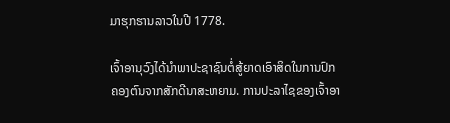ມາຮຸກຮານລາວໃນປີ 1778.

ເຈົ້າອານຸວົງໄດ້ນຳພາປະຊາຊົນຕໍ່ສູ້ຍາດເອົາສິດໃນການປົກຄອງຕົນຈາກສັກດີນາສະຫຍາມ. ການປະລາໄຊຂອງເຈົ້າອາ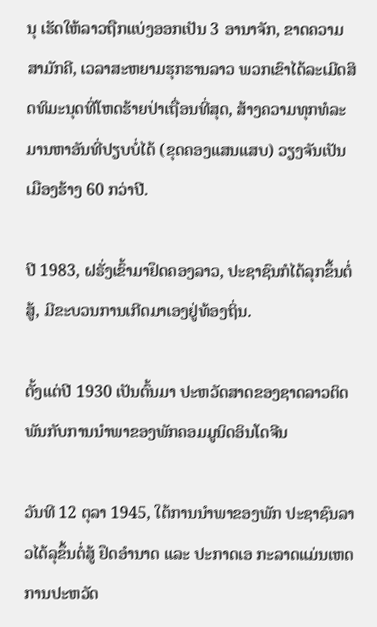ນຸ ເຮັດໃຫ້ລາວຖືກແບ່ງອອກເປັນ 3 ອານາຈັກ, ຂາດຄວາມສາມັກຄີ, ເວລາສະຫຍາມຮຸກຮານລາວ ພວກເຂົາໄດ້ລະເມີດສິດທິມະນຸດທີ່ໂຫດຮ້າຍປ່າເຖື່ອນທີ່ສຸດ, ສ້າງຄວາມທຸກທໍລະ ມານຫາອັນທີ່ປຽບບໍ່ໄດ້ (ຂຸດຄອງແສນແສບ) ວຽງຈັນເປັນເມືອງຮ້າງ 60 ກວ່າປີ.

ປີ 1983, ຝຣັ່ງເຂົ້າມາຢຶດຄອງລາວ, ປະຊາຊົນກໍໄດ້ລຸກຂຶ້ນຕໍ່ສູ້, ມີຂະບວນການເກີດມາເອງຢູ່ທ້ອງຖິ່ນ.

ຕັ້ງແຕ່ປີ 1930 ເປັນຕົ້ນມາ ປະຫວັດສາດຂອງຊາດລາວຕິດພັນກັບການນຳພາຂອງພັກຄອມມູນິດອິນໂດຈີນ

ວັນທີ 12 ຕຸລາ 1945, ໃຕ້ການນຳພາຂອງພັກ ປະຊາຊົນລາວໄດ້ລຸຂຶ້ນຕໍ່ສູ້ ຢຶດອຳນາດ ແລະ ປະກາດເອ ກະລາດແມ່ນເຫດການປະຫວັດ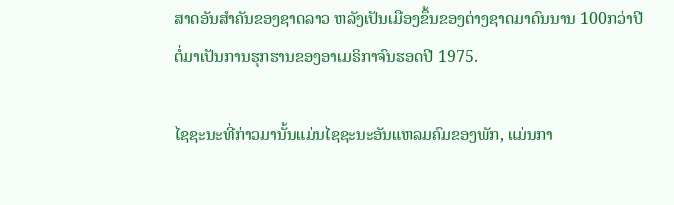ສາດອັນສຳຄັນຂອງຊາດລາວ ຫລັງເປັນເມືອງຂຶ້ນຂອງຕ່າງຊາດມາດົນນານ 100ກວ່າປີ ຕໍ່ມາເປັນການຮຸກຮານຂອງອາເມຣິກາຈົນຮອດປີ 1975.

ໄຊຊະນະທີ່ກ່າວມານັ້ນແມ່ນໄຊຊະນະອັນແຫລມຄົມຂອງພັກ, ແມ່ນກາ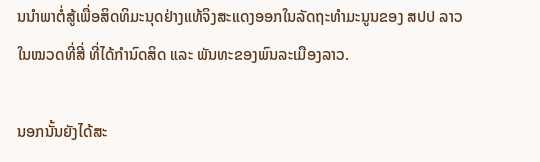ນນຳພາຕໍ່ສູ້ເພື່ອສິດທິມະນຸດຢ່າງແທ້ຈິງສະແດງອອກໃນລັດຖະທຳມະນູນຂອງ ສປປ ລາວໃນໝວດທີ່ສີ່ ທີ່ໄດ້ກຳນົດສິດ ແລະ ພັນທະຂອງພົນລະເມືອງລາວ.

ນອກນັ້ນຍັງໄດ້ສະ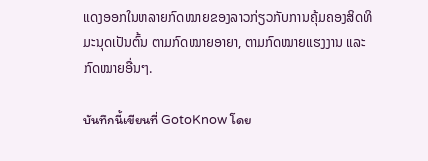ແດງອອກໃນຫລາຍກົດໝາຍຂອງລາວກ່ຽວກັບການຄຸ້ມຄອງສິດທິມະນຸດເປັນຕົ້ນ ຕາມກົດໝາຍອາຍາ, ຕາມກົດໝາຍແຮງງານ ແລະ ກົດໝາຍອື່ນໆ.

บันทึกนี้เขียนที่ GotoKnow โดย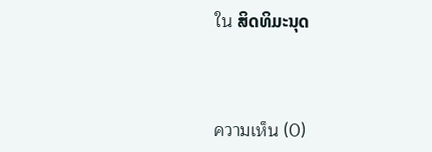ใน ສິດທິມະນຸດ



ความเห็น (0)